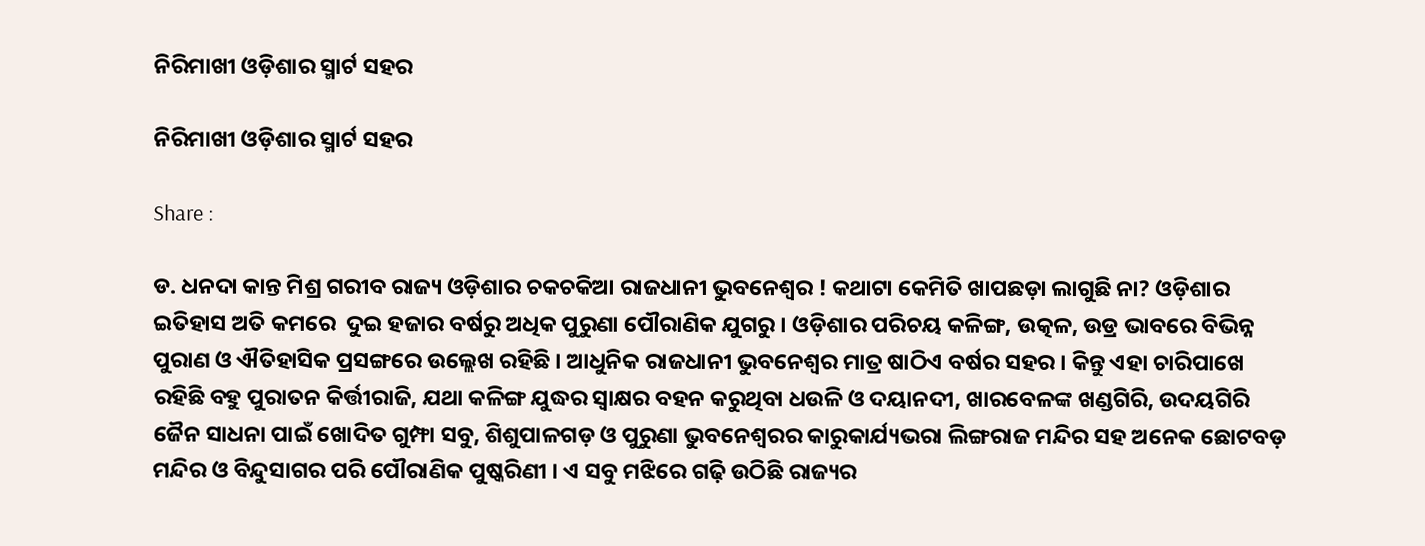ନିରିମାଖୀ ଓଡ଼ିଶାର ସ୍ମାର୍ଟ ସହର

ନିରିମାଖୀ ଓଡ଼ିଶାର ସ୍ମାର୍ଟ ସହର

Share :

ଡ. ଧନଦା କାନ୍ତ ମିଶ୍ର ଗରୀବ ରାଜ୍ୟ ଓଡ଼ିଶାର ଚକଚକିଆ ରାଜଧାନୀ ଭୁବନେଶ୍ବର ! କଥାଟା କେମିତି ଖାପଛଡ଼ା ଲାଗୁଛି ନା? ଓଡ଼ିଶାର ଇତିହାସ ଅତି କମରେ  ଦୁଇ ହଜାର ବର୍ଷରୁ ଅଧିକ ପୁରୁଣା ପୌରାଣିକ ଯୁଗରୁ । ଓଡ଼ିଶାର ପରିଚୟ କଳିଙ୍ଗ, ଉତ୍କଳ, ଉଡ୍ର ଭାବରେ ବିଭିନ୍ନ ପୁରାଣ ଓ ଐତିହାସିକ ପ୍ରସଙ୍ଗରେ ଉଲ୍ଲେଖ ରହିଛି । ଆଧୁନିକ ରାଜଧାନୀ ଭୁବନେଶ୍ବର ମାତ୍ର ଷାଠିଏ ବର୍ଷର ସହର । କିନ୍ତୁ ଏହା ଚାରିପାଖେ ରହିଛି ବହୁ ପୁରାତନ କିର୍ତ୍ତୀରାଜି, ଯଥା କଳିଙ୍ଗ ଯୁଦ୍ଧର ସ୍ବାକ୍ଷର ବହନ କରୁଥିବା ଧଉଳି ଓ ଦୟାନଦୀ, ଖାରବେଳଙ୍କ ଖଣ୍ଡଗିରି, ଉଦୟଗିରି ଜୈନ ସାଧନା ପାଇଁ ଖୋଦିତ ଗୁମ୍ଫା ସବୁ, ଶିଶୁପାଳଗଡ଼ ଓ ପୁରୁଣା ଭୁବନେଶ୍ବରର କାରୁକାର୍ଯ୍ୟଭରା ଲିଙ୍ଗରାଜ ମନ୍ଦିର ସହ ଅନେକ ଛୋଟବଡ଼ ମନ୍ଦିର ଓ ବିନ୍ଦୁସାଗର ପରି ପୌରାଣିକ ପୁଷ୍କରିଣୀ । ଏ ସବୁ ମଝିରେ ଗଢ଼ି ଉଠିଛି ରାଜ୍ୟର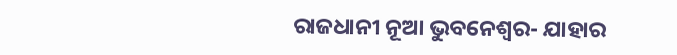ରାଜଧାନୀ ନୂଆ ଭୁବନେଶ୍ବର- ଯାହାର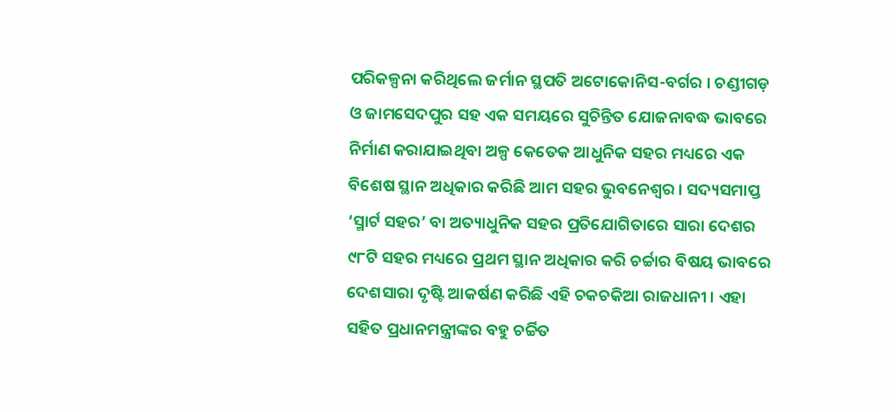ପରିକଳ୍ପନା କରିଥିଲେ ଜର୍ମାନ ସ୍ଥପତି ଅଟୋକୋନିସ-ବର୍ଗର । ଚଣ୍ଡୀଗଡ଼ ଓ ଜାମସେଦପୁର ସହ ଏକ ସମୟରେ ସୁଚିନ୍ତିତ ଯୋଜନାବଦ୍ଧ ଭାବରେ ନିର୍ମାଣ କରାଯାଇଥିବା ଅଳ୍ପ କେତେକ ଆଧୁନିକ ସହର ମଧ୍ୟରେ ଏକ ବିଶେଷ ସ୍ଥାନ ଅଧିକାର କରିଛି ଆମ ସହର ଭୁବନେଶ୍ବର । ସଦ୍ୟସମାପ୍ତ ‘ସ୍ମାର୍ଟ ସହର’ ବା ଅତ୍ୟାଧୁନିକ ସହର ପ୍ରତିଯୋଗିତାରେ ସାରା ଦେଶର ୯୮ଟି ସହର ମଧ୍ୟରେ ପ୍ରଥମ ସ୍ଥାନ ଅଧିକାର କରି ଚର୍ଚ୍ଚାର ବିଷୟ ଭାବରେ ଦେଶସାରା ଦୃଷ୍ଟି ଆକର୍ଷଣ କରିଛି ଏହି ଚକଚକିଆ ରାଜଧାନୀ । ଏହା ସହିତ ପ୍ରଧାନମନ୍ତ୍ରୀଙ୍କର ବହୁ ଚର୍ଚ୍ଚିତ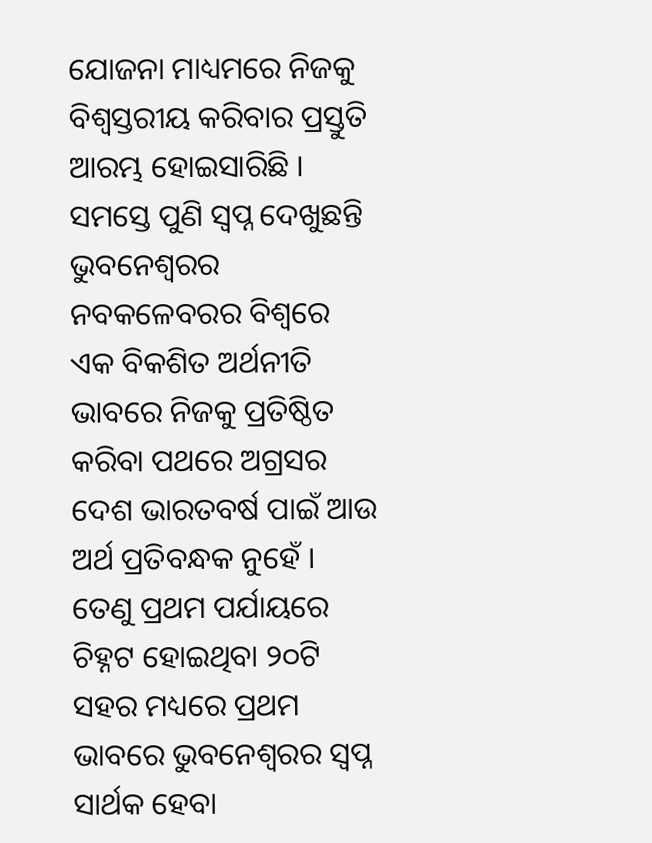ଯୋଜନା ମାଧ୍ୟମରେ ନିଜକୁ ବିଶ୍ବସ୍ତରୀୟ କରିବାର ପ୍ରସ୍ତୁତି ଆରମ୍ଭ ହୋଇସାରିଛି । ସମସ୍ତେ ପୁଣି ସ୍ବପ୍ନ ଦେଖୁଛନ୍ତି ଭୁବନେଶ୍ବରର ନବକଳେବରର ବିଶ୍ବରେ ଏକ ବିକଶିତ ଅର୍ଥନୀତି ଭାବରେ ନିଜକୁ ପ୍ରତିଷ୍ଠିତ କରିବା ପଥରେ ଅଗ୍ରସର ଦେଶ ଭାରତବର୍ଷ ପାଇଁ ଆଉ ଅର୍ଥ ପ୍ରତିବନ୍ଧକ ନୁହେଁ । ତେଣୁ ପ୍ରଥମ ପର୍ଯାୟରେ ଚିହ୍ନଟ ହୋଇଥିବା ୨୦ଟି ସହର ମଧ୍ୟରେ ପ୍ରଥମ ଭାବରେ ଭୁବନେଶ୍ବରର ସ୍ବପ୍ନ ସାର୍ଥକ ହେବା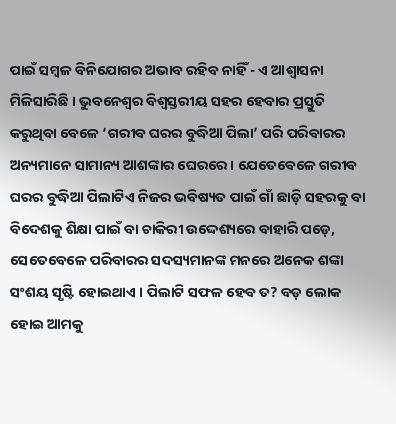ପାଇଁ ସମ୍ବଳ ବିନିଯୋଗର ଅଭାବ ରହିବ ନାହିଁ - ଏ ଆଶ୍ବାସନା ମିଳିସାରିଛି । ଭୁବନେଶ୍ବର ବିଶ୍ବସ୍ତରୀୟ ସହର ହେବାର ପ୍ରସ୍ତୁତି କରୁଥିବା ବେଳେ ‘ଗରୀବ ଘରର ବୁଦ୍ଧିଆ ପିଲା’ ପରି ପରିବାରର ଅନ୍ୟମାନେ ସାମାନ୍ୟ ଆଶଙ୍କାର ଘେରରେ । ଯେତେବେଳେ ଗରୀବ ଘରର ବୁଦ୍ଧିଆ ପିଲାଟିଏ ନିଜର ଭବିଷ୍ୟତ ପାଇଁ ଗାଁ ଛାଡ଼ି ସହରକୁ ବା ବିଦେଶକୁ ଶିକ୍ଷା ପାଇଁ ବା ଚାକିରୀ ଉଦ୍ଦେଶ୍ୟରେ ବାହାରି ପଡ଼େ, ସେତେବେଳେ ପରିବାରର ସଦସ୍ୟମାନଙ୍କ ମନରେ ଅନେକ ଶଙ୍କା ସଂଶୟ ସୃଷ୍ଟି ହୋଇଥାଏ । ପିଲାଟି ସଫଳ ହେବ ତ? ବଡ଼ ଲୋକ ହୋଇ ଆମକୁ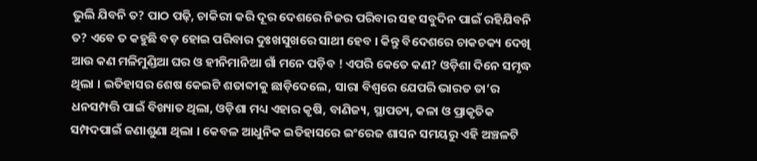ଭୁଲି ଯିବନି ତ? ପାଠ ପଢ଼ି, ଚାକିରୀ କରି ଦୂର ଦେଶରେ ନିଜର ପରିବାର ସହ ସବୁଦିନ ପାଇଁ ରହିଯିବନି ତ? ଏବେ ତ କହୁଛି ବଡ଼ ହୋଇ ପରିବାର ଦୁଃଖସୁଖରେ ସାଥୀ ହେବ । କିନ୍ତୁ ବିଦେଶରେ ଚାକଚକ୍ୟ ଦେଖି ଆଉ କଣ ମଳିମୁଣ୍ଡିଆ ଘର ଓ ହୀନିମାନିଆ ଗାଁ ମନେ ପଡ଼ିବ ! ଏପରି କେତେ କଣ? ଓଡ଼ିଶା ଦିନେ ସମୃଦ୍ଧ ଥିଲା । ଇତିହାସର ଶେଷ କେଇଟି ଶତାବ୍ଦୀକୁ ଛାଡ଼ିଦେଲେ, ସାରା ବିଶ୍ବରେ ଯେପରି ଭାରତ ତା’ର ଧନସମ୍ପତ୍ତି ପାଇଁ ବିଖ୍ୟାତ ଥିଲା, ଓଡ଼ିଶା ମଧ୍ୟ ଏହାର କୃଷି, ବାଣିଜ୍ୟ, ସ୍ଥାପତ୍ୟ, କଳା ଓ ପ୍ରାକୃତିକ ସମ୍ପଦପାଇଁ ଜଣାଶୁଣା ଥିଲା । କେବଳ ଆଧୁନିକ ଇତିହାସରେ ଇଂରେଜ ଶାସନ ସମୟରୁ ଏହି ଅଞ୍ଚଳଟି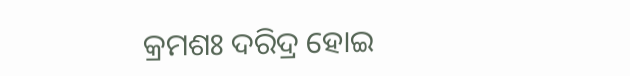କ୍ରମଶଃ ଦରିଦ୍ର ହୋଇ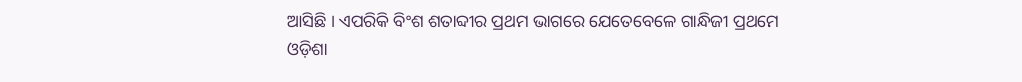ଆସିଛି । ଏପରିକି ବିଂଶ ଶତାବ୍ଦୀର ପ୍ରଥମ ଭାଗରେ ଯେତେବେଳେ ଗାନ୍ଧିଜୀ ପ୍ରଥମେ ଓଡ଼ିଶା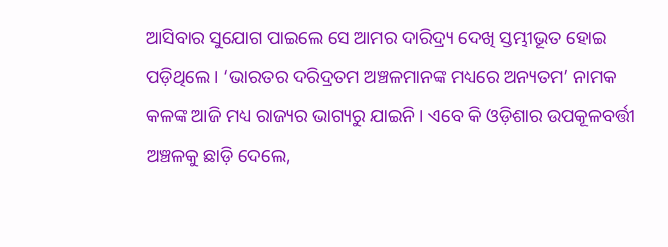ଆସିବାର ସୁଯୋଗ ପାଇଲେ ସେ ଆମର ଦାରିଦ୍ର୍ୟ ଦେଖି ସ୍ତମ୍ଭୀଭୂତ ହୋଇ ପଡ଼ିଥିଲେ । ‘ଭାରତର ଦରିଦ୍ରତମ ଅଞ୍ଚଳମାନଙ୍କ ମଧ୍ୟରେ ଅନ୍ୟତମ’ ନାମକ କଳଙ୍କ ଆଜି ମଧ୍ୟ ରାଜ୍ୟର ଭାଗ୍ୟରୁ ଯାଇନି । ଏବେ କି ଓଡ଼ିଶାର ଉପକୂଳବର୍ତ୍ତୀ ଅଞ୍ଚଳକୁ ଛାଡ଼ି ଦେଲେ,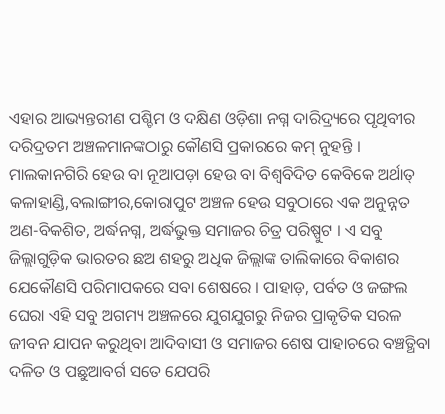ଏହାର ଆଭ୍ୟନ୍ତରୀଣ ପଶ୍ଚିମ ଓ ଦକ୍ଷିଣ ଓଡ଼ିଶା ନଗ୍ନ ଦାରିଦ୍ର୍ୟରେ ପୃଥିବୀର ଦରିଦ୍ରତମ ଅଞ୍ଚଳମାନଙ୍କଠାରୁ କୌଣସି ପ୍ରକାରରେ କମ୍ ନୁହନ୍ତି । ମାଲକାନଗିରି ହେଉ ବା ନୂଆପଡ଼ା ହେଉ ବା ବିଶ୍ବବିଦିତ କେବିକେ ଅର୍ଥାତ୍ କଳାହାଣ୍ଡି,ବଲାଙ୍ଗୀର,କୋରାପୁଟ ଅଞ୍ଚଳ ହେଉ ସବୁଠାରେ ଏକ ଅନୁନ୍ନତ ଅଣ-ବିକଶିତ, ଅର୍ଦ୍ଧନଗ୍ନ, ଅର୍ଦ୍ଧଭୁକ୍ତ ସମାଜର ଚିତ୍ର ପରିଷ୍ପୁଟ । ଏ ସବୁ ଜିଲ୍ଲାଗୁଡ଼ିକ ଭାରତର ଛଅ ଶହରୁ ଅଧିକ ଜିଲ୍ଲାଙ୍କ ତାଲିକାରେ ବିକାଶର ଯେକୌଣସି ପରିମାପକରେ ସବା ଶେଷରେ । ପାହାଡ଼, ପର୍ବତ ଓ ଜଙ୍ଗଲ ଘେରା ଏହି ସବୁ ଅଗମ୍ୟ ଅଞ୍ଚଳରେ ଯୁଗଯୁଗରୁ ନିଜର ପ୍ରାକୃତିକ ସରଳ ଜୀବନ ଯାପନ କରୁଥିବା ଆଦିବାସୀ ଓ ସମାଜର ଶେଷ ପାହାଚରେ ବଞ୍ଚତ୍ଥିବା ଦଳିତ ଓ ପଛୁଆବର୍ଗ ସତେ ଯେପରି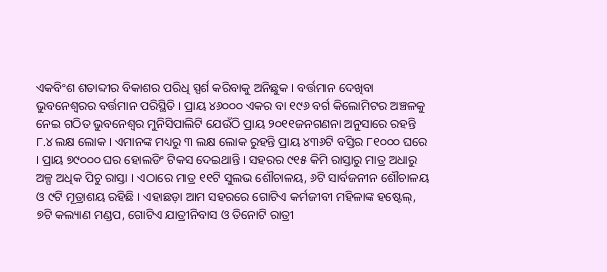ଏକବିଂଶ ଶତାବ୍ଦୀର ବିକାଶର ପରିଧି ସ୍ପର୍ଶ କରିବାକୁ ଅନିଛୁକ । ବର୍ତ୍ତମାନ ଦେଖିବା ଭୁବନେଶ୍ବରର ବର୍ତ୍ତମାନ ପରିସ୍ଥିତି । ପ୍ରାୟ ୪୬୦୦୦ ଏକର ବା ୧୯୬ ବର୍ଗ କିଲୋମିଟର ଅଞ୍ଚଳକୁ ନେଇ ଗଠିତ ଭୁବନେଶ୍ବର ମୁନିସିପାଲିଟି ଯେଉଁଠି ପ୍ରାୟ ୨୦୧୧ଜନଗଣନା ଅନୁସାରେ ରହନ୍ତି ୮.୪ ଲକ୍ଷ ଲୋକ । ଏମାନଙ୍କ ମଧ୍ୟରୁ ୩ ଲକ୍ଷ ଲୋକ ରୁହନ୍ତି ପ୍ରାୟ ୪୩୬ଟି ବସ୍ତିର ୮୧୦୦୦ ଘରେ । ପ୍ରାୟ ୭୯୦୦୦ ଘର ହୋଲଡିଂ ଟିକସ ଦେଇଥାନ୍ତି । ସହରର ୯୧୫ କିମି ରାସ୍ତାରୁ ମାତ୍ର ଅଧାରୁ ଅଳ୍ପ ଅଧିକ ପିଚୁ ରାସ୍ତା । ଏଠାରେ ମାତ୍ର ୧୧ଟି ସୁଲଭ ଶୌଚାଳୟ, ୬ଟି ସାର୍ବଜନୀନ ଶୌଚାଳୟ ଓ ୯ଟି ମୂତ୍ରାଶୟ ରହିଛି । ଏହାଛଡ଼ା ଆମ ସହରରେ ଗୋଟିଏ କର୍ମଜୀବୀ ମହିଳାଙ୍କ ହଷ୍ଟେଲ୍, ୭ଟି କଲ୍ୟାଣ ମଣ୍ଡପ, ଗୋଟିଏ ଯାତ୍ରୀନିବାସ ଓ ତିନୋଟି ରାତ୍ରୀ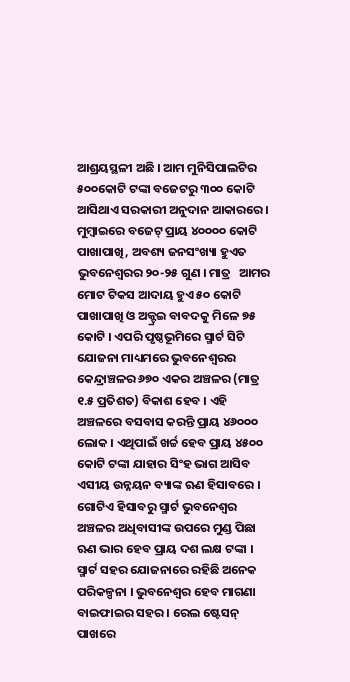ଆଶ୍ରୟସ୍ଥଳୀ ଅଛି । ଆମ ମୁନିସିପାଲଟିର ୫୦୦କୋଟି ଟଙ୍କା ବଜେଟରୁ ୩୦୦ କୋଟି ଆସିଥାଏ ସରକାରୀ ଅନୁଦାନ ଆକାରରେ । ମୁମ୍ବାଇରେ ବଜେଟ୍ ପ୍ରାୟ ୪୦୦୦୦ କୋଟି ପାଖାପାଖି, ଅବଶ୍ୟ ଜନସଂଖ୍ୟା ହୁଏତ ଭୁବନେଶ୍ବରର ୨୦-୨୫ ଗୁଣ । ମାତ୍ର   ଆମର ମୋଟ ଟିକସ ଆଦାୟ ହୁଏ ୫୦ କୋଟି ପାଖାପାଖି ଓ ଅକ୍ଟ୍ରଇ ବାବଦକୁ ମିଳେ ୭୫ କୋଟି । ଏପରି ପୃଷ୍ଠଭୂମିରେ ସ୍ମାର୍ଟ ସିଟି ଯୋଜନା ମାଧ୍ୟମରେ ଭୁବନେଶ୍ବରର କେନ୍ଦ୍ରାଞ୍ଚଳର ୬୭୦ ଏକର ଅଞ୍ଚଳର (ମାତ୍ର ୧.୫ ପ୍ରତିଶତ) ବିକାଶ ହେବ । ଏହି ଅଞ୍ଚଳରେ ବସବାସ କରନ୍ତି ପ୍ରାୟ ୪୬୦୦୦ ଲୋକ । ଏଥିପାଇଁ ଖର୍ଚ୍ଚ ହେବ ପ୍ରାୟ ୪୫୦୦ କୋଟି ଟଙ୍କା ଯାହାର ସିଂହ ଭାଗ ଆସିବ ଏସୀୟ ଉନ୍ନୟନ ବ୍ୟାଙ୍କ ଋଣ ହିସାବରେ । ଗୋଟିଏ ହିସାବରୁ ସ୍ମାର୍ଟ ଭୁବନେଶ୍ବର ଅଞ୍ଚଳର ଅଧିବାସୀଙ୍କ ଉପରେ ମୁଣ୍ଡ ପିଛା ଋଣ ଭାର ହେବ ପ୍ରାୟ ଦଶ ଲକ୍ଷ ଟଙ୍କା । ସ୍ମାର୍ଟ ସହର ଯୋଜନାରେ ରହିଛି ଅନେକ ପରିକଳ୍ପନା । ଭୁବନେଶ୍ବର ହେବ ମାଗଣା ବାଇଫାଇର ସହର । ରେଲ ଷ୍ଟେସନ୍ ପାଖରେ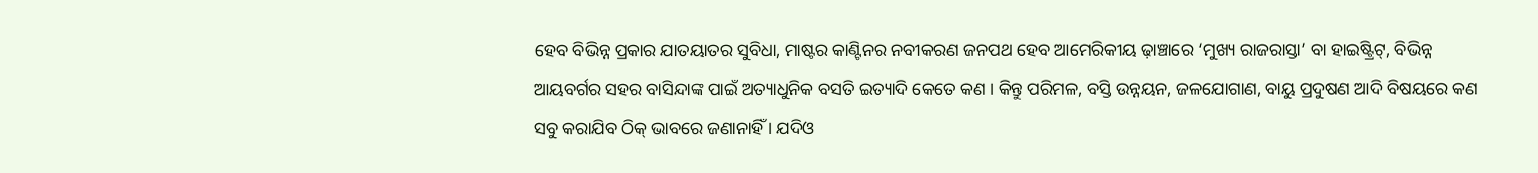ହେବ ବିଭିନ୍ନ ପ୍ରକାର ଯାତୟାତର ସୁବିଧା, ମାଷ୍ଟର କାଣ୍ଟିନର ନବୀକରଣ ଜନପଥ ହେବ ଆମେରିକୀୟ ଢ଼ାଞ୍ଚାରେ ‘ମୁଖ୍ୟ ରାଜରାସ୍ତା’ ବା ହାଇଷ୍ଟ୍ରିଟ୍, ବିଭିନ୍ନ ଆୟବର୍ଗର ସହର ବାସିନ୍ଦାଙ୍କ ପାଇଁ ଅତ୍ୟାଧୁନିକ ବସତି ଇତ୍ୟାଦି କେତେ କଣ । କିନ୍ତୁ ପରିମଳ, ବସ୍ତି ଉନ୍ନୟନ, ଜଳଯୋଗାଣ, ବାୟୁ ପ୍ରଦୁଷଣ ଆଦି ବିଷୟରେ କଣ ସବୁ କରାଯିବ ଠିକ୍ ଭାବରେ ଜଣାନାହିଁ । ଯଦିଓ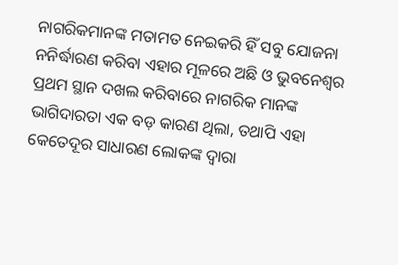ନାଗରିକମାନଙ୍କ ମତାମତ ନେଇକରି ହିଁ ସବୁ ଯୋଜନା ନନିର୍ଦ୍ଧାରଣ କରିବା ଏହାର ମୂଳରେ ଅଛି ଓ ଭୁବନେଶ୍ବର ପ୍ରଥମ ସ୍ଥାନ ଦଖଲ କରିବାରେ ନାଗରିକ ମାନଙ୍କ ଭାଗିଦାରତା ଏକ ବଡ଼ କାରଣ ଥିଲା, ତଥାପି ଏହା କେତେଦୂର ସାଧାରଣ ଲୋକଙ୍କ ଦ୍ବାରା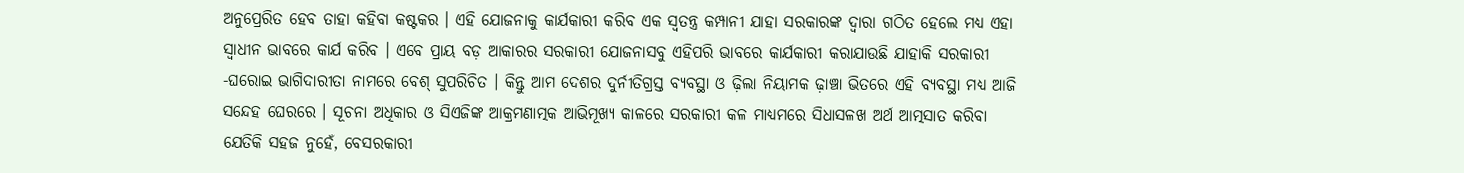ଅନୁପ୍ରେରିତ ହେବ ତାହା କହିବା କଷ୍ଟକର । ଏହି ଯୋଜନାକୁ କାର୍ଯକାରୀ କରିବ ଏକ ସ୍ବତନ୍ତ୍ର କମ୍ପାନୀ ଯାହା ସରକାରଙ୍କ ଦ୍ବାରା ଗଠିତ ହେଲେ ମଧ୍ୟ ଏହା ସ୍ବାଧୀନ ଭାବରେ କାର୍ଯ କରିବ । ଏବେ ପ୍ରାୟ ବଡ଼ ଆକାରର ସରକାରୀ ଯୋଜନାସବୁ ଏହିପରି ଭାବରେ କାର୍ଯକାରୀ କରାଯାଉଛି ଯାହାକି ସରକାରୀ -ଘରୋଇ ଭାଗିଦାରୀତା ନାମରେ ବେଶ୍ ସୁପରିଚିତ । କିନ୍ତୁ ଆମ ଦେଶର ଦୁର୍ନୀତିଗ୍ରସ୍ତ ବ୍ୟବସ୍ଥା ଓ ଢ଼ିଲା ନିୟାମକ ଢ଼ାଞ୍ଚା ଭିତରେ ଏହି ବ୍ୟବସ୍ଥା ମଧ୍ୟ ଆଜି ସନ୍ଦେହ ଘେରରେ । ସୂଚନା ଅଧିକାର ଓ ସିଏଜିଙ୍କ ଆକ୍ରମଣାତ୍ମକ ଆଭିମୂଖ୍ୟ କାଳରେ ସରକାରୀ କଳ ମାଧ୍ୟମରେ ସିଧାସଳଖ ଅର୍ଥ ଆତ୍ମସାତ କରିବା ଯେତିକି ସହଜ ନୁହେଁ, ବେସରକାରୀ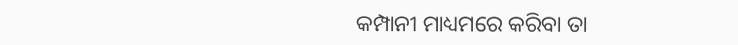କମ୍ପାନୀ ମାଧ୍ୟମରେ କରିବା ତା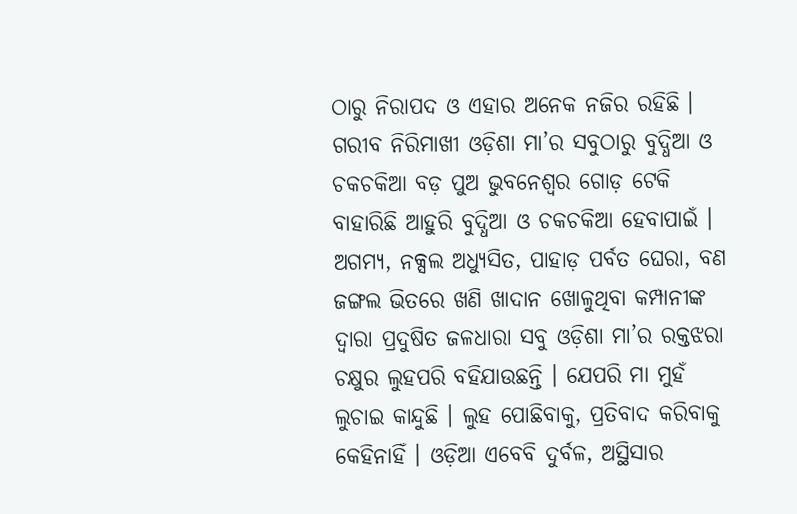ଠାରୁ ନିରାପଦ ଓ ଏହାର ଅନେକ ନଜିର ରହିଛି । ଗରୀବ ନିରିମାଖୀ ଓଡ଼ିଶା ମା’ର ସବୁଠାରୁ ବୁଦ୍ଧିଆ ଓ ଚକଚକିଆ ବଡ଼ ପୁଅ ଭୁବନେଶ୍ବର ଗୋଡ଼ ଟେକି ବାହାରିଛି ଆହୁରି ବୁଦ୍ଧିଆ ଓ ଚକଚକିଆ ହେବାପାଇଁ । ଅଗମ୍ୟ, ନକ୍ସଲ ଅଧ୍ୟୁସିତ, ପାହାଡ଼ ପର୍ବତ ଘେରା, ବଣ ଜଙ୍ଗଲ ଭିତରେ ଖଣି ଖାଦାନ ଖୋଳୁଥିବା କମ୍ପାନୀଙ୍କ ଦ୍ବାରା ପ୍ରଦୁଷିତ ଜଳଧାରା ସବୁ ଓଡ଼ିଶା ମା’ର ରକ୍ତଝରା ଚକ୍ଷୁର ଲୁହପରି ବହିଯାଉଛନ୍ତି । ଯେପରି ମା ମୁହଁ ଲୁଚାଇ କାନ୍ଦୁଛି । ଲୁହ ପୋଛିବାକୁ, ପ୍ରତିବାଦ କରିବାକୁ କେହିନାହିଁ । ଓଡ଼ିଆ ଏବେବି ଦୁର୍ବଳ, ଅସ୍ଥିସାର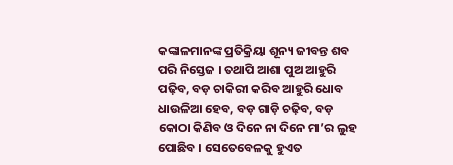କଙ୍କାଳମାନଙ୍କ ପ୍ରତିକ୍ରିୟା ଶୂନ୍ୟ ଜୀବନ୍ତ ଶବ ପରି ନିସ୍ତେଜ । ତଥାପି ଆଶା ପୁଅ ଆହୁରି ପଢ଼ିବ, ବଡ଼ ଚାକିରୀ କରିବ ଆହୁରି ଧୋବ ଧାଉଳିଆ ହେବ, ବଡ଼ ଗାଡ଼ି ଚଢ଼ିବ, ବଡ଼ କୋଠା କିଣିବ ଓ ଦିନେ ନା ଦିନେ ମା’ର ଲୁହ ପୋଛିବ । ସେତେବେଳକୁ ହୁଏତ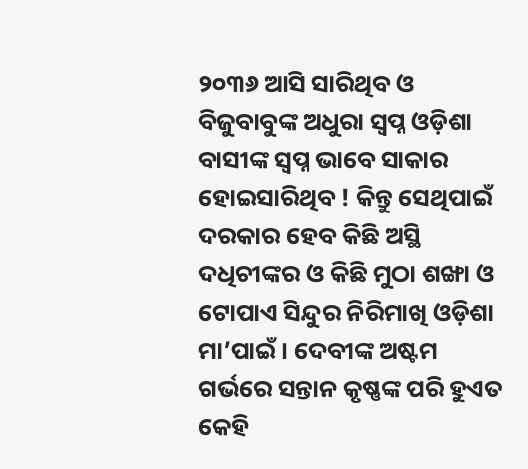୨୦୩୬ ଆସି ସାରିଥିବ ଓ ବିଜୁବାବୁଙ୍କ ଅଧୁରା ସ୍ବପ୍ନ ଓଡ଼ିଶା ବାସୀଙ୍କ ସ୍ବପ୍ନ ଭାବେ ସାକାର ହୋଇସାରିଥିବ ! କିନ୍ତୁ ସେଥିପାଇଁ ଦରକାର ହେବ କିଛି ଅସ୍ଥି ଦଧିଚୀଙ୍କର ଓ କିଛି ମୁଠା ଶଙ୍ଖା ଓ ଟୋପାଏ ସିନ୍ଦୁର ନିରିମାଖି ଓଡ଼ିଶା ମା’ପାଇଁ । ଦେବୀଙ୍କ ଅଷ୍ଟମ ଗର୍ଭରେ ସନ୍ତାନ କୃଷ୍ଣଙ୍କ ପରି ହୁଏତ କେହି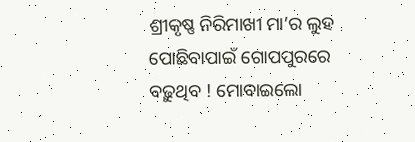ଶ୍ରୀକୃଷ୍ଣ ନିରିମାଖୀ ମା’ର ଲୁହ ପୋଛିବାପାଇଁ ଗୋପପୁରରେ ବଢ଼ୁଥିବ ! ମୋବାଇଲୋ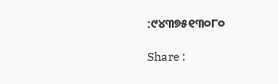:୯୪୩୭୫୧୩୦୮୦

Share :